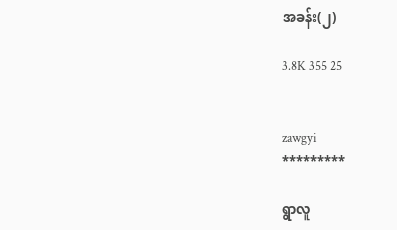အခန်း(၂)

3.8K 355 25


zawgyi
*********

ရွာလူ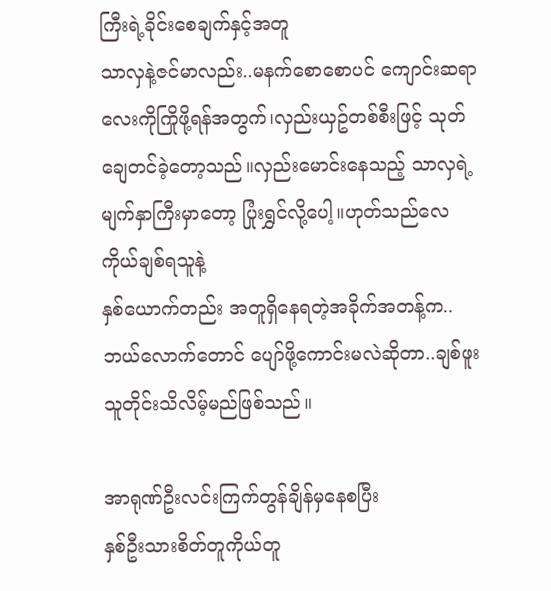ကြီးရဲ့ခိုင်းစေချက်နှင့်အတူ
သာလှနဲ့ဇင်မာလည်း..မနက်စောစောပင် ကျောင်းဆရာလေးကိုကြိုဖို့ရန်အတွက်၊လှည်းယှဥ်တစ်စီးဖြင့် သုတ်ချေတင်ခဲ့တော့သည်။လှည်းမောင်းနေသည့် သာလှရဲ့မျက်နှာကြီးမှာတော့ ပြုံးရွှင်လို့ပေါ့။ဟုတ်သည်လေ ကိုယ်ချစ်ရသူနဲ့
နှစ်ယောက်တည်း အတူရှိနေရတဲ့အခိုက်အတန့်က..ဘယ်လောက်တောင် ပျော်ဖို့ကောင်းမလဲဆိုတာ..ချစ်ဖူးသူတိုင်းသိလိမ့်မည်ဖြစ်သည်။

အာရုဏ်ဦးလင်းကြက်တွန်ချိန်မှနေစပြီး
နှစ်ဦးသားစိတ်တူကိုယ်တူ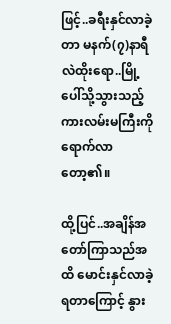ဖြင့်..ခရီးနှင်လာခဲ့တာ မနက်(၇)နာရီလဲထိုးရော..မြို့ပေါ်သို့သွားသည့် ကားလမ်းမကြီးကို ရောက်လာတော့၏။

ထို့ပြင်..အချိန်အတော်ကြာသည်အထိ မောင်းနှင်လာခဲ့ရတာကြောင့် နွား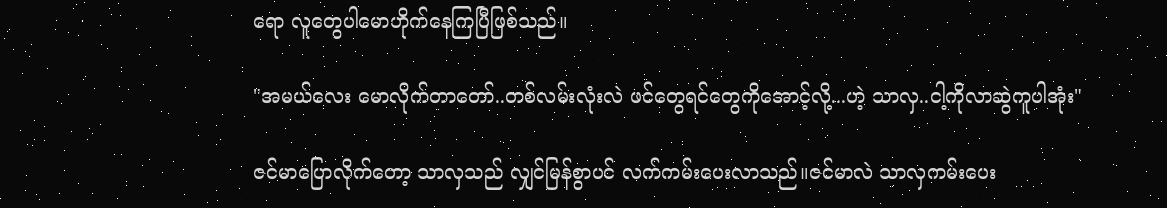ရော လူတွေပါမောဟိုက်နေကြပြီဖြစ်သည်။

"အမယ်လေး မောလိုက်တာတော်..တစ်လမ်းလုံးလဲ ဖင်တွေရင်တွေကိုအောင့်လို့...ဟဲ့ သာလှ..ငါ့ကိုလာဆွဲကူပါအုံး"

ဇင်မာပြောလိုက်တော့ သာလှသည် လျှင်မြန်စွာပင် လက်ကမ်းပေးလာသည်။ဇင်မာလဲ သာလှကမ်းပေး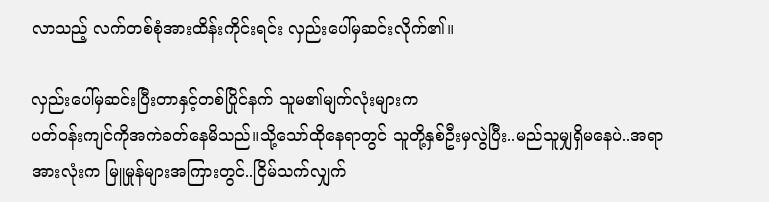လာသည့် လက်တစ်စုံအားထိန်းကိုင်းရင်း လှည်းပေါ်မှဆင်းလိုက်၏။

လှည်းပေါ်မှဆင်းပြီးတာနှင့်တစ်ပြိုင်နက် သူမ၏မျက်လုံးများက
ပတ်ဝန်းကျင်ကိုအကဲခတ်နေမိသည်။သို့သော်ထိုနေရာတွင် သူတို့နှစ်ဦးမှလွဲပြီး..မည်သူမျှရှိမနေပဲ..အရာအားလုံးက မြူမှုန်များအကြားတွင်..ငြိမ်သက်လျှက်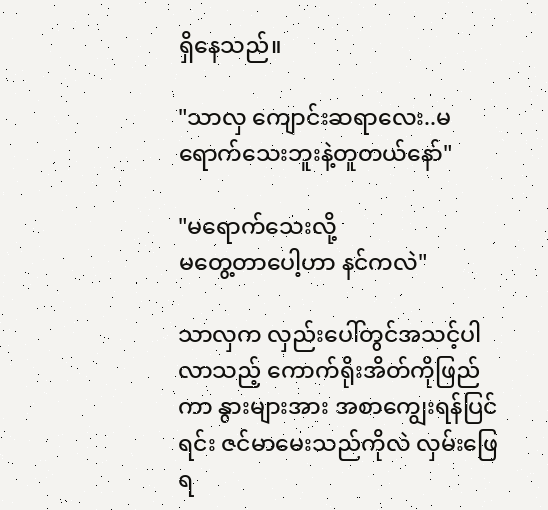ရှိနေသည်။

"သာလှ ကျောင်းဆရာလေး..မရောက်သေးဘူးနဲ့တူတယ်နော်"

"မရောက်သေးလို့
မတွေ့တာပေါ့ဟာ နင်ကလဲ"

သာလှက လှည်းပေါ်တွင်အသင့်ပါလာသည့် ကောက်ရိုးအိတ်ကိုဖြည်ကာ နွားများအား အစာကျွေးရန်ပြင်ရင်း ဇင်မာမေးသည်ကိုလဲ လှမ်းဖြေရ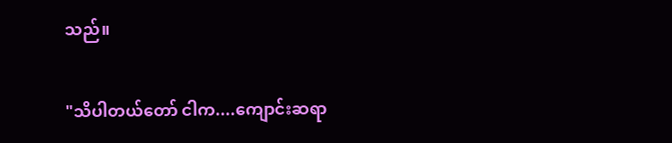သည်။

"သိပါတယ်တော် ငါက....ကျောင်းဆရာ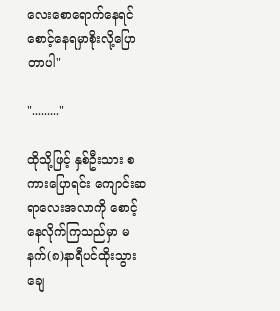လေးစောရောက်နေရင်
စောင့်နေရမှာစိုးလို့ပြောတာပါ"

"........."

ထိုသို့ဖြင့် နှစ်ဦးသား စကားပြောရင်း ကျောင်းဆရာလေးအလာကို စောင့်နေလိုက်ကြသည်မှာ မနက်(၈)နာရီပင်ထိုးသွားချေ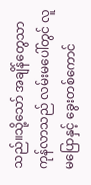သည်။သို့သော် အချိန်တွေသာ ကုန်လာသည် လမ်းမပေါ်တွင် လူမပြောနှင့် ခွေးတစ်ကောင်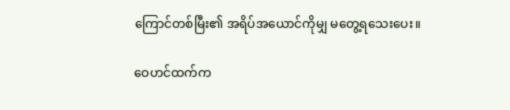ကြောင်တစ်မြီး၏ အရိပ်အယောင်ကိုမျှ မတွေ့ရသေးပေး။

ဝေဟင်ထက်က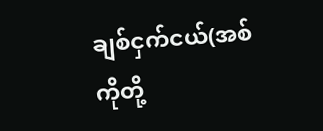ချစ်ငှက်ငယ်(အစ်ကိုတို့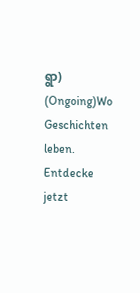ရွာ) (Ongoing)Wo Geschichten leben. Entdecke jetzt